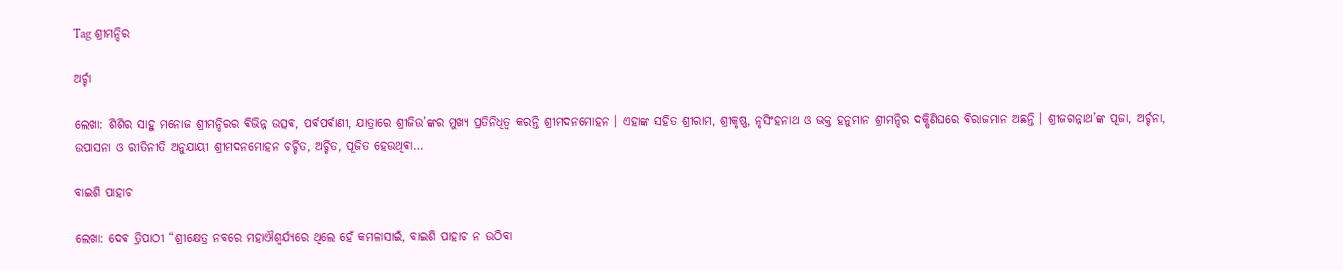Tag ଶ୍ରୀମନ୍ଦିର

ଅର୍ଚ୍ଚା

ଲେଖା: ଶିଶିର ସାହୁ ମନୋଜ ଶ୍ରୀମନ୍ଦିରର ଵିଭିନ୍ନ ଉତ୍ସଵ, ପର୍ଵପର୍ଵାଣୀ, ଯାତ୍ରାରେ ଶ୍ରୀଜିଉ’ଙ୍କର ମୁଖ୍ୟ ପ୍ରତିନିଧିତ୍ଵ କରନ୍ତି ଶ୍ରୀମଦନମୋହନ । ଏହାଙ୍କ ସହିତ ଶ୍ରୀରାମ, ଶ୍ରୀକୃଷ୍ଣ, ନୃସିଂହନାଥ ଓ ଭକ୍ତ ହନୁମାନ ଶ୍ରୀମନ୍ଦିର ଦକ୍ଷିଣିଘରେ ଵିରାଜମାନ ଅଛନ୍ତି । ଶ୍ରୀଜଗନ୍ନାଥ’ଙ୍କ ପୂଜା, ଅର୍ଚ୍ଚନା, ଉପାସନା ଓ ରୀତିନୀତି ଅନୁଯାୟୀ ଶ୍ରୀମଦନମୋହନ ଚର୍ଚ୍ଚିତ, ଅର୍ଚ୍ଚିତ, ପୂଜିତ ହେଉଥିଵା…

ବାଇଶି ପାହାଚ

ଲେଖା: ଦେଵ ତ୍ରିପାଠୀ “ଶ୍ରୀକ୍ଷେତ୍ର ନବରେ ମହାଐଶ୍ୱର୍ଯ୍ୟରେ ଥିଲେ ହେଁ କମଳାସାଇଁ, ବାଇଶି ପାହାଚ ନ ଉଠିବା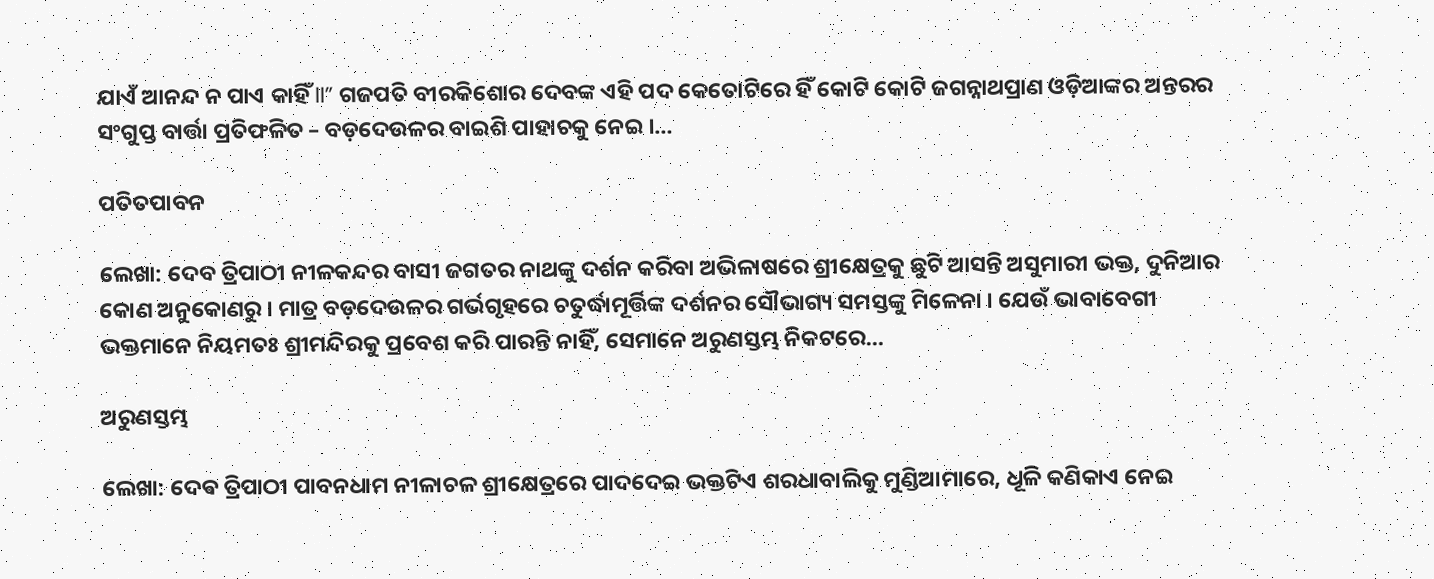ଯାଏଁ ଆନନ୍ଦ ନ ପାଏ କାହିଁ II” ଗଜପତି ବୀରକିଶୋର ଦେବଙ୍କ ଏହି ପଦ କେତୋଟିରେ ହିଁ କୋଟି କୋଟି ଜଗନ୍ନାଥପ୍ରାଣ ଓଡ଼ିଆଙ୍କର ଅନ୍ତରର ସଂଗୁପ୍ତ ବାର୍ତ୍ତା ପ୍ରତିଫଳିତ – ବଡ଼ଦେଉଳର ବାଇଶି ପାହାଚକୁ ନେଇ ।…

ପତିତପାବନ

ଲେଖା: ଦେବ ତ୍ରିପାଠୀ ନୀଳକନ୍ଦର ବାସୀ ଜଗତର ନାଥଙ୍କୁ ଦର୍ଶନ କରିବା ଅଭିଳାଷରେ ଶ୍ରୀକ୍ଷେତ୍ରକୁ ଛୁଟି ଆସନ୍ତି ଅସୁମାରୀ ଭକ୍ତ, ଦୁନିଆର କୋଣ ଅନୁକୋଣରୁ । ମାତ୍ର ବଡ଼ଦେଉଳର ଗର୍ଭଗୃହରେ ଚତୁର୍ଦ୍ଧାମୂର୍ତ୍ତିଙ୍କ ଦର୍ଶନର ସୌଭାଗ୍ୟ ସମସ୍ତଙ୍କୁ ମିଳେନା । ଯେଉଁ ଭାବାବେଗୀ ଭକ୍ତମାନେ ନିୟମତଃ ଶ୍ରୀମନ୍ଦିରକୁ ପ୍ରବେଶ କରି ପାରନ୍ତି ନାହିଁ, ସେମାନେ ଅରୁଣସ୍ତମ୍ଭ ନିକଟରେ…

ଅରୁଣସ୍ତମ୍ଭ

ଲେଖା: ଦେଵ ତ୍ରିପାଠୀ ପାବନଧାମ ନୀଳାଚଳ ଶ୍ରୀକ୍ଷେତ୍ରରେ ପାଦଦେଇ ଭକ୍ତଟିଏ ଶରଧାବାଲିକୁ ମୁଣ୍ଡିଆମାରେ, ଧୂଳି କଣିକାଏ ନେଇ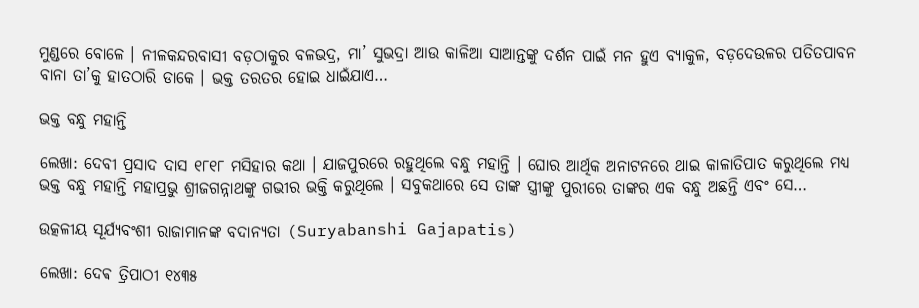ମୁଣ୍ଡରେ ବୋଳେ । ନୀଳକନ୍ଦରବାସୀ ବଡ଼ଠାକୁର ବଳଭଦ୍ର, ମା’ ସୁଭଦ୍ରା ଆଉ କାଳିଆ ସାଆନ୍ତଙ୍କୁ ଦର୍ଶନ ପାଇଁ ମନ ହୁଏ ବ୍ୟାକୁଳ, ବଡ଼ଦେଉଳର ପତିତପାବନ ବାନା ତା’କୁ ହାତଠାରି ଡାକେ । ଭକ୍ତ ତରତର ହୋଇ ଧାଇଁଯାଏ…

ଭକ୍ତ ବନ୍ଧୁ ମହାନ୍ତି

ଲେଖା: ଦେବୀ ପ୍ରସାଦ ଦାସ ୧୮୧୮ ମସିହାର କଥା । ଯାଜପୁରରେ ରହୁଥିଲେ ବନ୍ଧୁ ମହାନ୍ତି । ଘୋର ଆର୍ଥିକ ଅନାଟନରେ ଥାଇ କାଳାତିପାତ କରୁଥିଲେ ମଧ୍ୟ ଭକ୍ତ ବନ୍ଧୁ ମହାନ୍ତି ମହାପ୍ରଭୁ ଶ୍ରୀଜଗନ୍ନାଥଙ୍କୁ ଗଭୀର ଭକ୍ତି କରୁଥିଲେ । ସବୁକଥାରେ ସେ ତାଙ୍କ ସ୍ତ୍ରୀଙ୍କୁ ପୁରୀରେ ତାଙ୍କର ଏକ ବନ୍ଧୁ ଅଛନ୍ତି ଏବଂ ସେ…

ଉତ୍କଳୀୟ ସୂର୍ଯ୍ୟବଂଶୀ ରାଜାମାନଙ୍କ ବଦାନ୍ୟତା (Suryabanshi Gajapatis)

ଲେଖା: ଦେଵ ତ୍ରିପାଠୀ ୧୪୩୫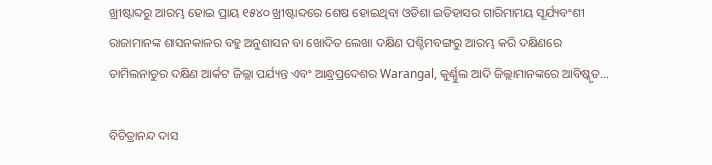ଖ୍ରୀଷ୍ଟାବ୍ଦରୁ ଆରମ୍ଭ ହୋଇ ପ୍ରାୟ ୧୫୪୦ ଖ୍ରୀଷ୍ଟାବ୍ଦରେ ଶେଷ ହୋଇଥିବା ଓଡିଶା ଇତିହାସର ଗାରିମାମୟ ସୂର୍ଯ୍ୟବଂଶୀ ରାଜାମାନଙ୍କ ଶାସନକାଳର ବହୁ ଅନୁଶାସନ ବା ଖୋଦିତ ଲେଖା ଦକ୍ଷିଣ ପଶ୍ଚିମବଙ୍ଗରୁ ଆରମ୍ଭ କରି ଦକ୍ଷିଣରେ ତାମିଲନାଡୁର ଦକ୍ଷିଣ ଆର୍କଟ ଜିଲ୍ଲା ପର୍ଯ୍ୟନ୍ତ ଏବଂ ଆନ୍ଧ୍ରପ୍ରଦେଶର Warangal, କୁର୍ଣ୍ଣୁଲ ଆଦି ଜିଲ୍ଲାମାନଙ୍କରେ ଆବିଷ୍କୃତ…

ବିଚିତ୍ରାନନ୍ଦ ଦାସ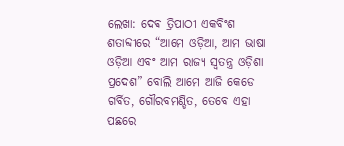ଲେଖା: ଦେଵ ତ୍ରିପାଠୀ ଏକବିଂଶ ଶତାବ୍ଦୀରେ “ଆମେ ଓଡ଼ିଆ, ଆମ ଭାଷା ଓଡ଼ିଆ ଏବଂ ଆମ ରାଜ୍ୟ ସ୍ବତନ୍ତ୍ର ଓଡ଼ିଶା ପ୍ରଦେଶ” ବୋଲି ଆମେ ଆଜି କେଡେ ଗର୍ବିତ, ଗୌରବମଣ୍ଡିତ, ତେବେ ଏହା ପଛରେ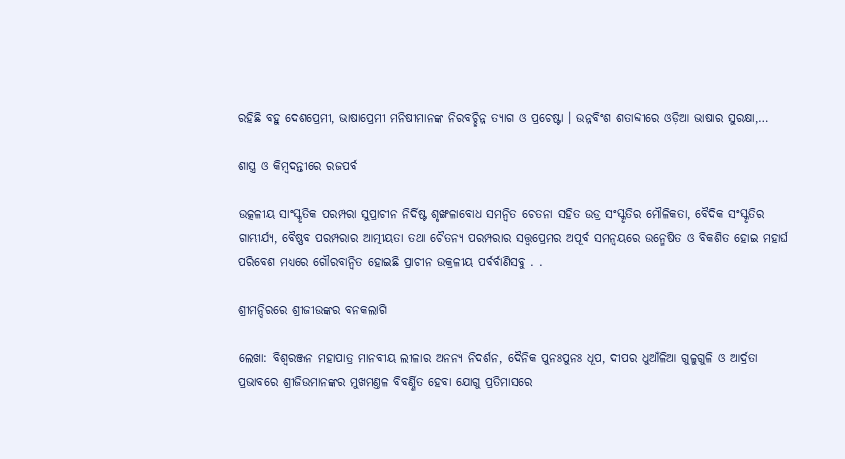ରହିଛି ବହୁ ଦେଶପ୍ରେମୀ, ଭାଷାପ୍ରେମୀ ମନିଷୀମାନଙ୍କ ନିରବଚ୍ଛିନ୍ନ ତ୍ୟାଗ ଓ ପ୍ରଚେଷ୍ଟା । ଉନ୍ନବିଂଶ ଶତାବ୍ଦୀରେ ଓଡ଼ିଆ ଭାଷାର ସୁରକ୍ଷା,…

ଶାସ୍ତ୍ର ଓ କିମ୍ବଦନ୍ତୀରେ ରଜପର୍ବ

ଉତ୍କଳୀୟ ସାଂସ୍କୃତିକ ପରମ୍ପରା ସୁପ୍ରାଚୀନ ନିର୍ଦିଷ୍ଟ ଶୃଙ୍ଖଳାବୋଧ ସମନ୍ୱିତ ଚେତନା ସହିତ ଉଡ୍ର ସଂସ୍କୃତିର ମୌଳିକତା, ବୈଦିକ ସଂସ୍କୃତିର ଗାମ୍ଭୀର୍ଯ୍ୟ, ବୈଷ୍ଣବ ପରମ୍ପରାର ଆତ୍ମୀୟତା ତଥା ଚୈତନ୍ୟ ପରମ୍ପରାର ସତ୍ତ୍ୱପ୍ରେମର ଅପୂର୍ବ ସମନ୍ୱୟରେ ଉନ୍ମେଷିତ ଓ ବିକଶିତ ହୋଇ ମହାର୍ଘ ପରିବେଶ ମଧ୍ୟରେ ଗୌରବାନ୍ୱିତ ହୋଇଛି ପ୍ରାଚୀନ ଉକ୍ରଳୀୟ ପର୍ବର୍ବାଣିସବୁ . .

ଶ୍ରୀମନ୍ଦିରରେ ଶ୍ରୀଜୀଉଙ୍କର ବନକଲାଗି

ଲେଖା: ବିଶ୍ୱରଞ୍ଜନ ମହାପାତ୍ର ମାନବୀୟ ଲୀଳାର ଅନନ୍ଯ ନିଦର୍ଶନ, ଦୈନିକ ପୁନଃପୁନଃ ଧୂପ, ଦୀପର ଧୁଆଁଳିଆ ଗୁଳୁଗୁଳି ଓ ଆର୍ଦ୍ରତା ପ୍ରଭାବରେ ଶ୍ରୀଜିଉମାନଙ୍କର ମୁଖମଣ୍ତଳ ବିବର୍ଣ୍ଣିତ ହେବା ଯୋଗୁ ପ୍ରତିମାସରେ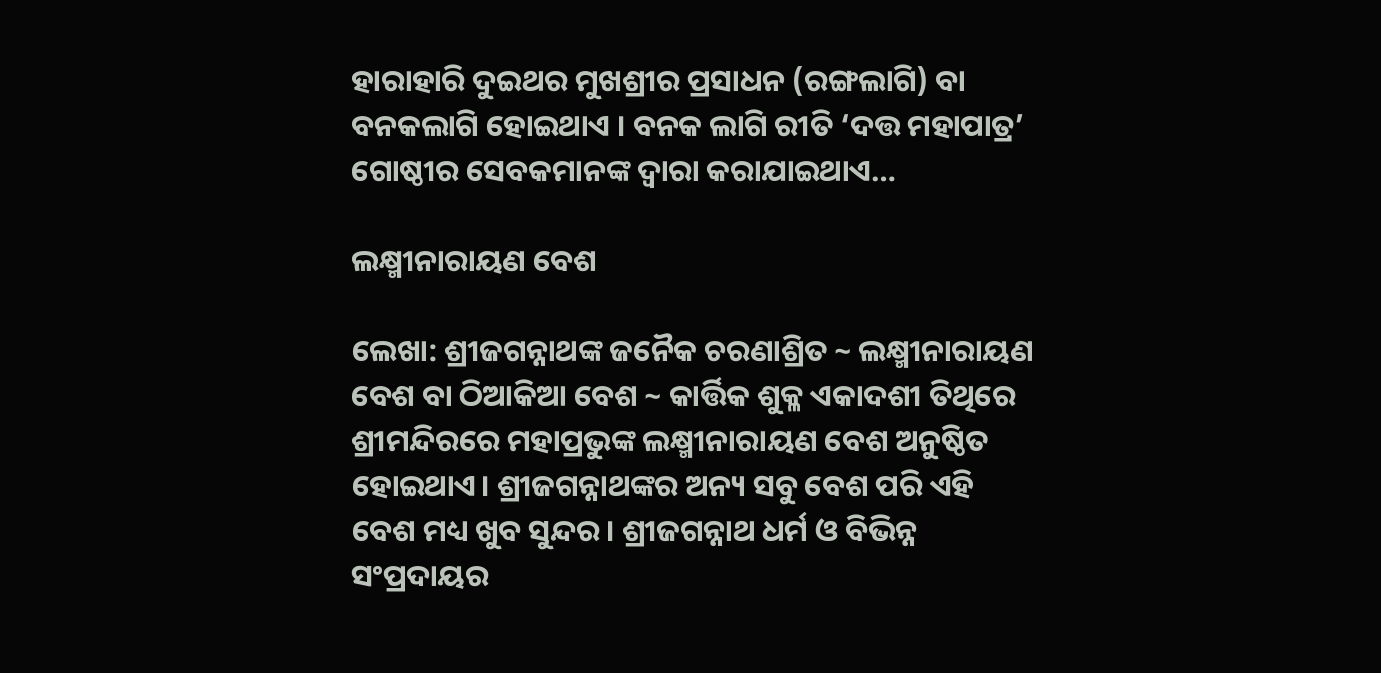ହାରାହାରି ଦୁଇଥର ମୁଖଶ୍ରୀର ପ୍ରସାଧନ (ରଙ୍ଗଲାଗି) ବା ବନକଲାଗି ହୋଇଥାଏ । ବନକ ଲାଗି ରୀତି ‘ଦତ୍ତ ମହାପାତ୍ର’ ଗୋଷ୍ଠୀର ସେବକମାନଙ୍କ ଦ୍ୱାରା କରାଯାଇଥାଏ…

ଲକ୍ଷ୍ମୀନାରାୟଣ ବେଶ

ଲେଖା: ଶ୍ରୀଜଗନ୍ନାଥଙ୍କ ଜନୈକ ଚରଣାଶ୍ରିତ ~ ଲକ୍ଷ୍ମୀନାରାୟଣ ବେଶ ବା ଠିଆକିଆ ବେଶ ~ କାର୍ତ୍ତିକ ଶୁକ୍ଳ ଏକାଦଶୀ ତିଥିରେ ଶ୍ରୀମନ୍ଦିରରେ ମହାପ୍ରଭୁଙ୍କ ଲକ୍ଷ୍ମୀନାରାୟଣ ବେଶ ଅନୁଷ୍ଠିତ ହୋଇଥାଏ। ଶ୍ରୀଜଗନ୍ନାଥଙ୍କର ଅନ୍ୟ ସବୁ ବେଶ ପରି ଏହି ବେଶ ମଧ୍ୟ ଖୁବ ସୁନ୍ଦର। ଶ୍ରୀଜଗନ୍ନାଥ ଧର୍ମ ଓ ବିଭିନ୍ନ ସଂପ୍ରଦାୟର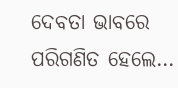ଦେବତା ଭାବରେ ପରିଗଣିତ ହେଲେ…